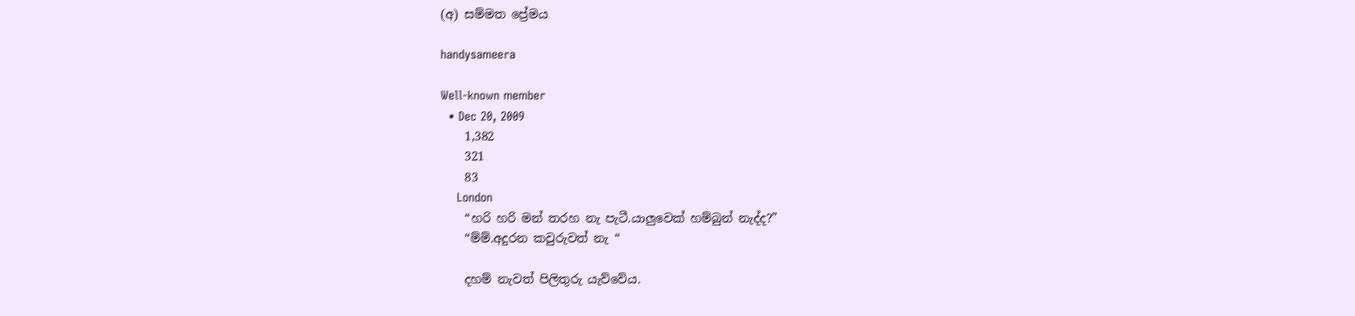(අ) සම්මත ප්‍රේමය

handysameera

Well-known member
  • Dec 20, 2009
    1,382
    321
    83
    London
    “හරි හරි මන් තරහ නැ පැටී.යාලුවෙක් හම්බුන් නැද්ද?”
    “ම්ම්.අදුරන කවුරුවත් නැ “

    දහම් නැවත් පිලිතුරු යැව්වේය.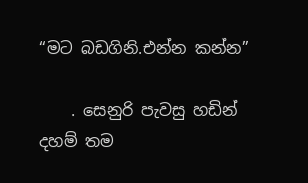“මට බඩගිනි.එන්න කන්න”

    . සෙනුරි පැවසු හඩින් දහම් තම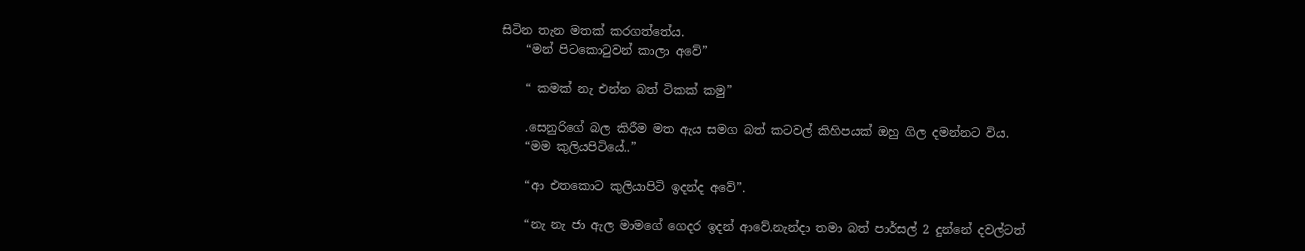සිටින තැන මතක් කරගත්තේය.
    “මන් පිටකොටුවන් කාලා අවේ”

    “ කමක් නැ එන්න බත් ටිකක් කමු”

    .සෙනුරිගේ බල කිරීම මත ඇය සමග බත් කටවල් කිහිපයක් ඔහු ගිල දමන්නට විය.
    “මම කුලියපිටියේ..”

    “ආ එතකොට කුලියාපිටි ඉදන්ද අවේ”.

    “නැ නැ ජා ඇල මාමගේ ගෙදර ඉදන් ආවේ.නැන්දා තමා බත් පාර්සල් 2 දුන්නේ දවල්ටත්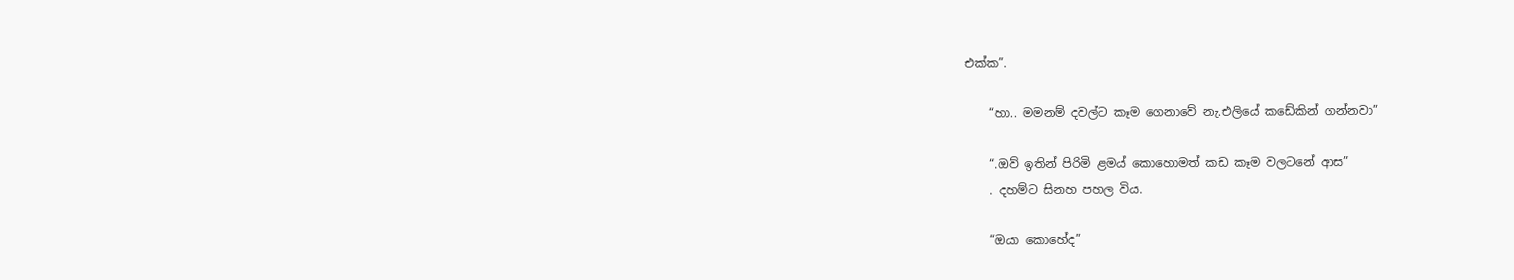එක්ක”.

    “හා.. මමනම් දවල්ට කෑම ගෙනාවේ නැ.එලියේ කඩේකින් ගන්නවා”

    “.ඔව් ඉතින් පිරිමි ළමය් කොහොමත් කඩ කෑම වලටනේ ආස”
    . දහම්ට සිනහ පහල විය.

    “ඔයා කොහේද”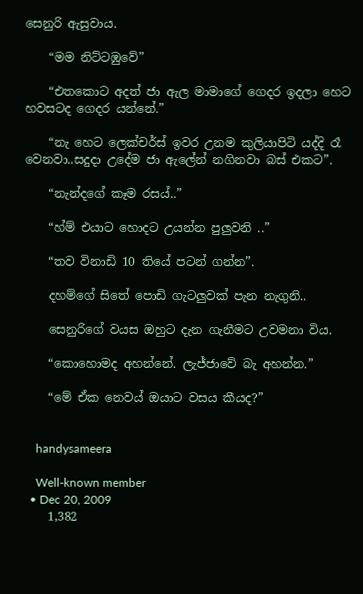සෙනුරි ඇසුවාය.

    “මම නිට්ටඹුවේ”

    “එතකොට අදත් ජා ඇල මාමාගේ ගෙදර ඉදලා හෙට හවසටද ගෙදර යන්නේ.”

    “නැ හෙට ලෙක්චර්ස් ඉවර උනම කුලියාපිටි යද්දි රෑ වෙනවා..සදුදා උදේම ජා ඇලේන් නගිනවා බස් එකට”.

    “නැන්දගේ කෑම රසය්..”

    “හ්ම් එයාට හොදට උයන්න පුලුවනි ..”

    “තව විනාඩි 10 තියේ පටන් ගන්න”.

    දහම්ගේ සිතේ පොඩි ගැටලුවක් පැන නැගුනි..

    සෙනුරිගේ වයස ඔහුට දැන ගැනීමට උවමනා විය.

    “කොහොමද අහන්නේ. ලැජ්ජාවේ බැ අහන්න.”

    “මේ ඒක නෙවය් ඔයාට වසය කීයද?”


    handysameera

    Well-known member
  • Dec 20, 2009
    1,382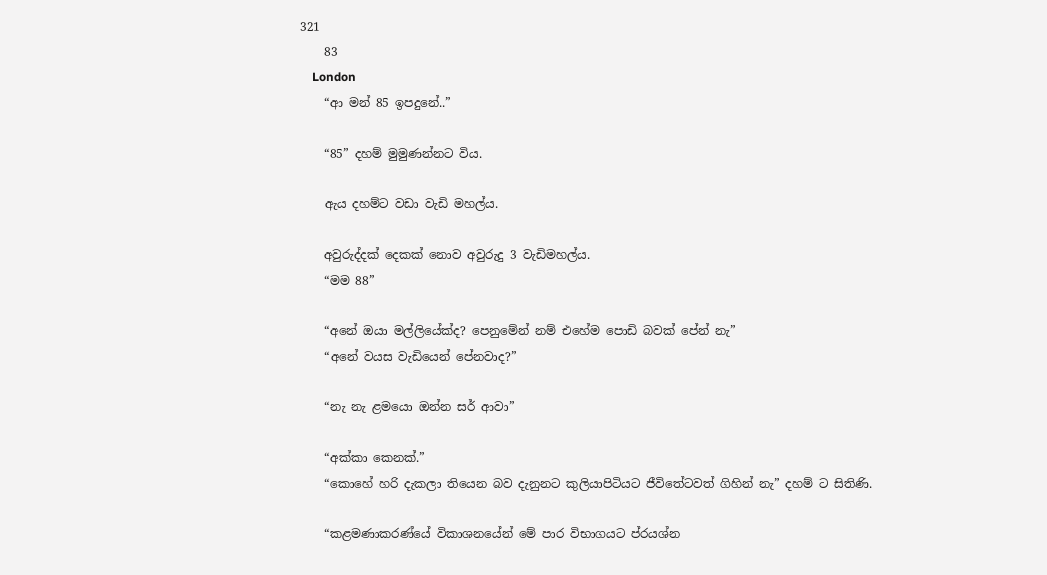321
    83
    London
    “ආ මන් 85 ඉපදුනේ..”

    “85” දහම් මුමුණන්නට විය.

    ඇය දහම්ට වඩා වැඩි මහල්ය.

    අවුරුද්දක් දෙකක් නොව අවුරුදු 3 වැඩිමහල්ය.
    “මම 88”

    “අනේ ඔයා මල්ලියේක්ද? පෙනුමේන් නම් එහේම පොඩි බවක් පේන් නැ”
    “අනේ වයස වැඩියෙන් පේනවාද?”

    “නැ නැ ළමයො ඔන්න සර් ආවා”

    “අක්කා කෙනක්.”
    “කොහේ හරි දැකලා තියෙන බව දැනුනට කුලියාපිටියට ජීවිතේටවත් ගිහින් නැ” දහම් ට සිතිණි.

    “කළමණාකරණ්යේ විකාශනයේන් මේ පාර විභාගයට ප්රයශ්න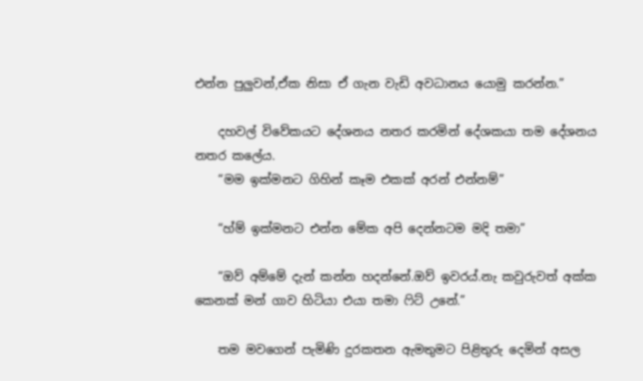එන්න පුලුවන්,ඒක නිසා ඒ ගැන වැඩි අවධානය යොමු කරන්න.”

    දහවල් විවේකයට දේශනය නතර කරමින් දේශකයා තම දේශනය නතර කලේය.
    “මම ඉක්මනට ගිහින් කෑම එකක් අරන් එන්නම්”

    “හ්ම් ඉක්මනට එන්න මේක අපි දෙන්නටම මදි තමා”

    “ඔව් අම්මේ දැන් කන්න හදන්නේ.ඔව් ඉවරය්.නැ කවුරුවත් අක්ක කෙනක් මන් ගාව හිටියා එයා තමා ෆිට් උනේ.”

    තම මවගෙන් පැමිණි දුරකතන ඇමතුමට පිළිතුරු දෙමින් අසල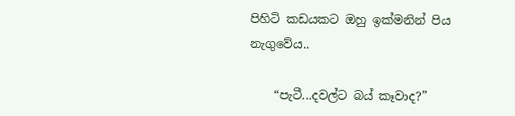පිහිටි කඩයකට ඔහු ඉක්මනින් පිය නැගුවේය..

    “පැටී...දවල්ට බය් කෑවාද?”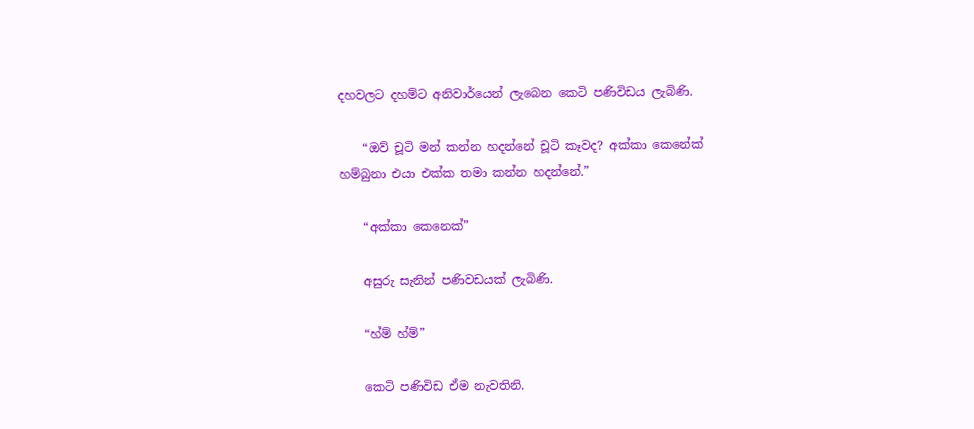දහවලට දහම්ට අනිවාර්යෙන් ලැබෙන කෙටි පණිවිඩය ලැබිණි.

    “ඔව් චූටි මන් කන්න හදන්නේ චූටි කෑවද? අක්කා කෙනේක් හම්බුනා එයා එක්ක තමා කන්න හදන්නේ.”

    “අක්කා කෙනෙක්”

    අසුරු සැනින් පණිවඩයක් ලැබිණි.

    “හ්ම් හ්ම්”

    කෙටි පණිවිඩ ඒම නැවතිනි.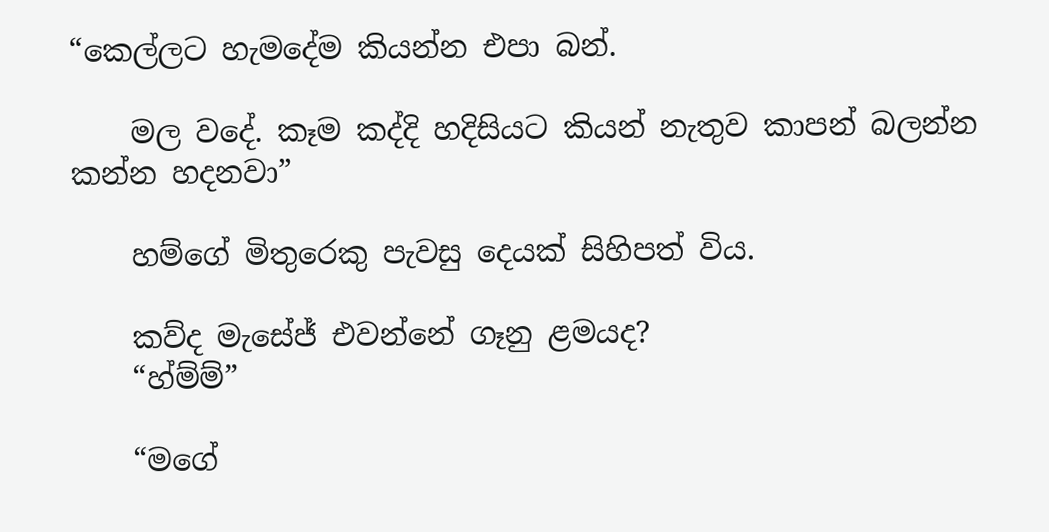“කෙල්ලට හැමදේම කියන්න එපා බන්.

    මල වදේ. කෑම කද්දි හදිසියට කියන් නැතුව කාපන් බලන්න කන්න හදනවා”

    හම්ගේ මිතුරෙකු පැවසු දෙයක් සිහිපත් විය.

    කව්ද මැසේජ් එවන්නේ ගෑනු ළමයද?
    “හ්ම්ම්”

    “මගේ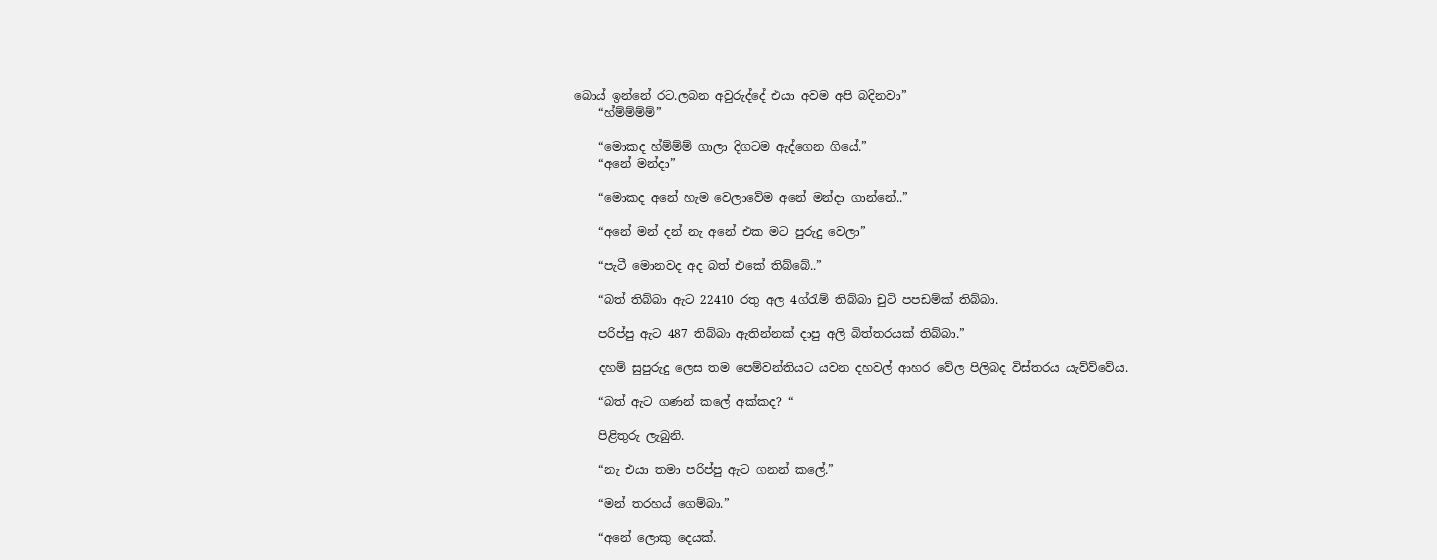බොය් ඉන්නේ රට.ලබන අවුරුද්දේ එයා අවම අපි බදිනවා”
    “හ්ම්ම්ම්ම්”

    “මොකද හ්ම්ම්ම් ගාලා දිගටම ඇද්ගෙන ගියේ.”
    “අනේ මන්දා”

    “මොකද අනේ හැම වෙලාවේම අනේ මන්දා ගාන්නේ..”

    “අනේ මන් දන් නැ අනේ එක මට පුරුදු වෙලා”

    “පැටී මොනවද අද බත් එකේ තිබ්බේ..”

    “බත් තිබ්බා ඇට 22410 රතු අල 4ග්රැම් තිබ්බා චුටි පපඩම්ක් තිබ්බා.

    පරිප්පු ඇට 487 තිබ්බා ඇතින්නක් දාපු අලි බිත්තරයක් තිබ්බා.”

    දහම් සුපුරුදු ලෙස තම පෙම්වන්තියට යවන දහවල් ආහර වේල පිලිබද විස්තරය යැව්ව්වේය.

    “බත් ඇට ගණන් කලේ අක්කද? “

    පිළිතුරු ලැබුනි.

    “නැ එයා තමා පරිප්පු ඇට ගනන් කලේ.”

    “මන් තරහය් ගෙම්බා.”

    “අනේ ලොකු දෙයක්.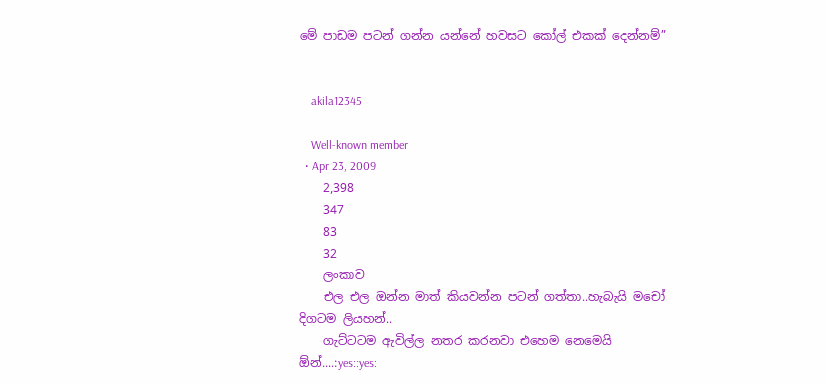මේ පාඩම පටන් ගන්න යන්නේ හවසට කෝල් එකක් දෙන්නම්”


    akila12345

    Well-known member
  • Apr 23, 2009
    2,398
    347
    83
    32
    ලංකාව
    එල එල ඔන්න මාත් කියවන්න පටන් ගත්තා..හැබැයි මචෝ දිගටම ලියහන්..
    ගැට්ටටම ඇවිල්ල නතර කරනවා එහෙම නෙමෙයි ඕන්....:yes::yes: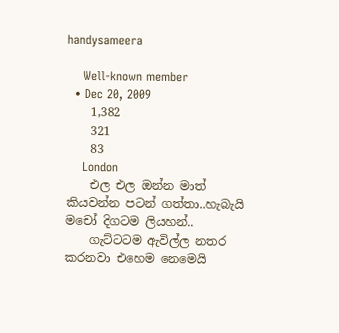handysameera

    Well-known member
  • Dec 20, 2009
    1,382
    321
    83
    London
    එල එල ඔන්න මාත් කියවන්න පටන් ගත්තා..හැබැයි මචෝ දිගටම ලියහන්..
    ගැට්ටටම ඇවිල්ල නතර කරනවා එහෙම නෙමෙයි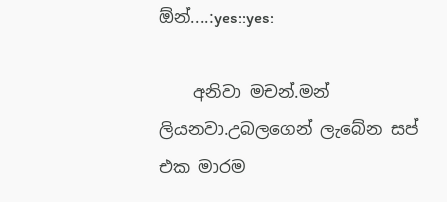ඕන්....:yes::yes:

    අනිවා මචන්.මන් ලියනවා.උබලගෙන් ලැබේන සප් එක මාරම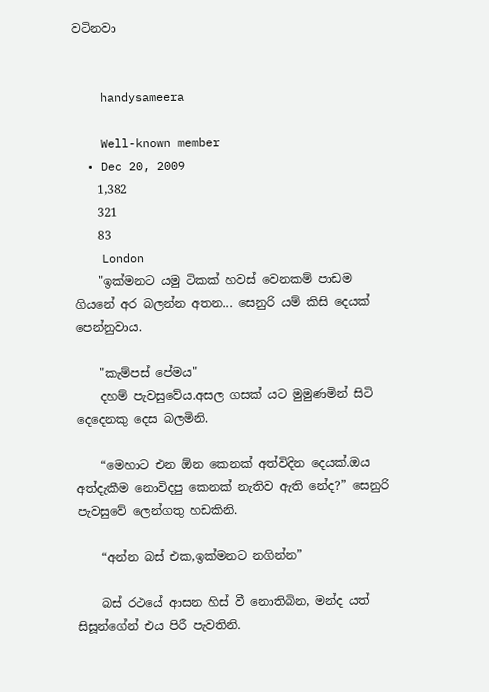වටිනවා


    handysameera

    Well-known member
  • Dec 20, 2009
    1,382
    321
    83
    London
    "ඉක්මනට යමු ටිකක් හවස් වෙනකම් පාඩම ගියනේ අර බලන්න අතන... සෙනුරි යම් කිසි දෙයක් පෙන්නුවාය.

    "කැම්පස් පේමය"
    දහම් පැවසුවේය.අසල ගසක් යට මුමුණමින් සිටි දෙදෙනකු දෙස බලමිනි.

    “මෙහාට එන ඕන කෙනක් අත්විදින දෙයක්.ඔය අත්දැකීම නොවිදපු කෙනක් නැතිව ඇති නේද?” සෙනුරි පැවසුවේ ලෙන්ගතු හඩකිනි.

    “අන්න බස් එක,ඉක්මනට නගින්න”

    බස් රථයේ ආසන හිස් වී නොතිබින, මන්ද යත් සිසූන්ගේන් එය පිරී පැවතිනි.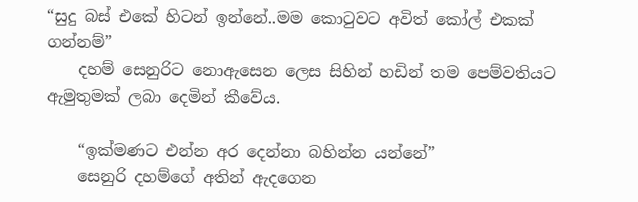“සුදු බස් එකේ හිටන් ඉන්නේ..මම කොටුවට අවිත් කෝල් එකක් ගන්නම්”
    දහම් සෙනුරිට නොඇසෙන ලෙස සිහින් හඩින් තම පෙම්වතියට ඇමුතුමක් ලබා දෙමින් කීවේය.

    “ඉක්මණට එන්න අර දෙන්නා බහින්න යන්නේ”
    සෙනුරි දහම්ගේ අතින් ඇදගෙන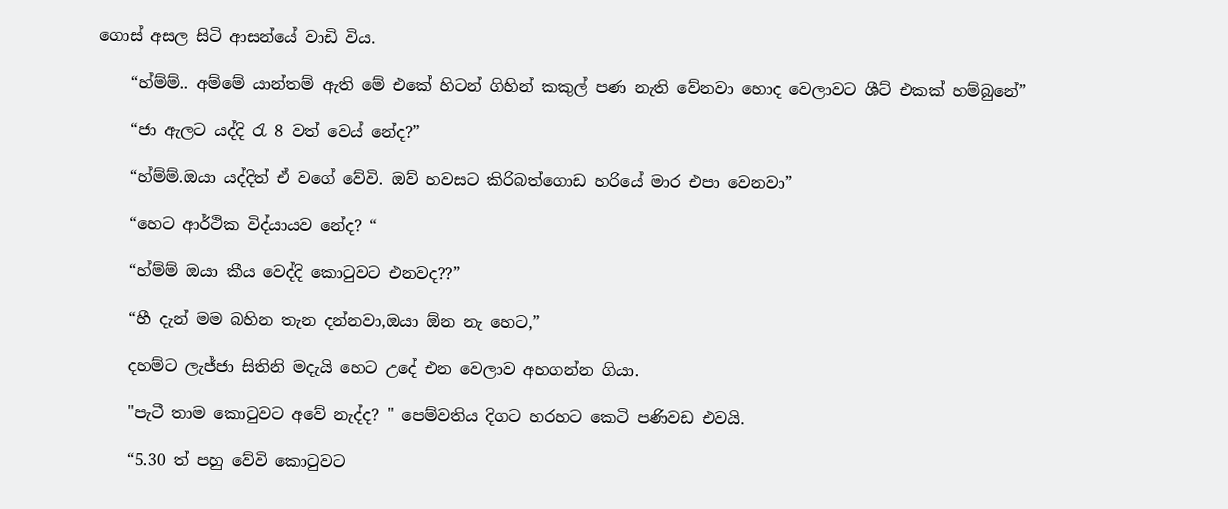ගොස් අසල සිටි ආසන්යේ වාඩි විය.

    “හ්ම්ම්.. අම්මේ යාන්තම් ඇති මේ එකේ හිටන් ගිහින් කකුල් පණ නැති වේනවා හොද වෙලාවට ශීට් එකක් හම්බුනේ”

    “ජා ඇලට යද්දි රැ 8 වත් වෙය් නේද?”

    “හ්ම්ම්.ඔයා යද්දිත් ඒ වගේ වේවි. ඔව් හවසට කිරිබත්ගොඩ හරියේ මාර එපා වෙනවා”

    “හෙට ආර්ථික විද්යායව නේද? “

    “හ්ම්ම් ඔයා කීය වෙද්දි කොටුවට එනවද??”

    “හී දැන් මම බහින තැන දන්නවා,ඔයා ඕන නැ හෙට,”

    දහම්ට ලැජ්ජා සිතිනි මදැයි හෙට උදේ එන වෙලාව අහගන්න ගියා.

    "පැටී තාම කොටුවට අවේ නැද්ද? " පෙම්වතිය දිගට හරහට කෙටි පණිවඩ එවයි.

    “5.30 ත් පහු වේවි කොටුවට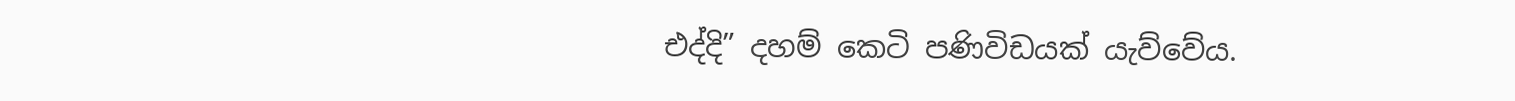එද්දි” දහම් කෙටි පණිවිඩයක් යැව්වේය.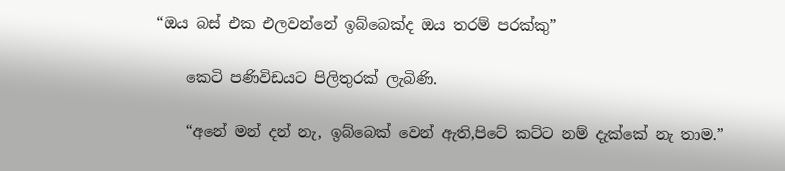“ඔය බස් එක එලවන්නේ ඉබ්බෙක්ද ඔය තරම් පරක්කු”

    කෙටි පණිවිඩයට පිලිතුරක් ලැබිණි.

    “අනේ මන් දන් නැ, ඉබ්බෙක් වෙන් ඇති,පිටේ කට්ට නම් දැක්කේ නැ තාම.”